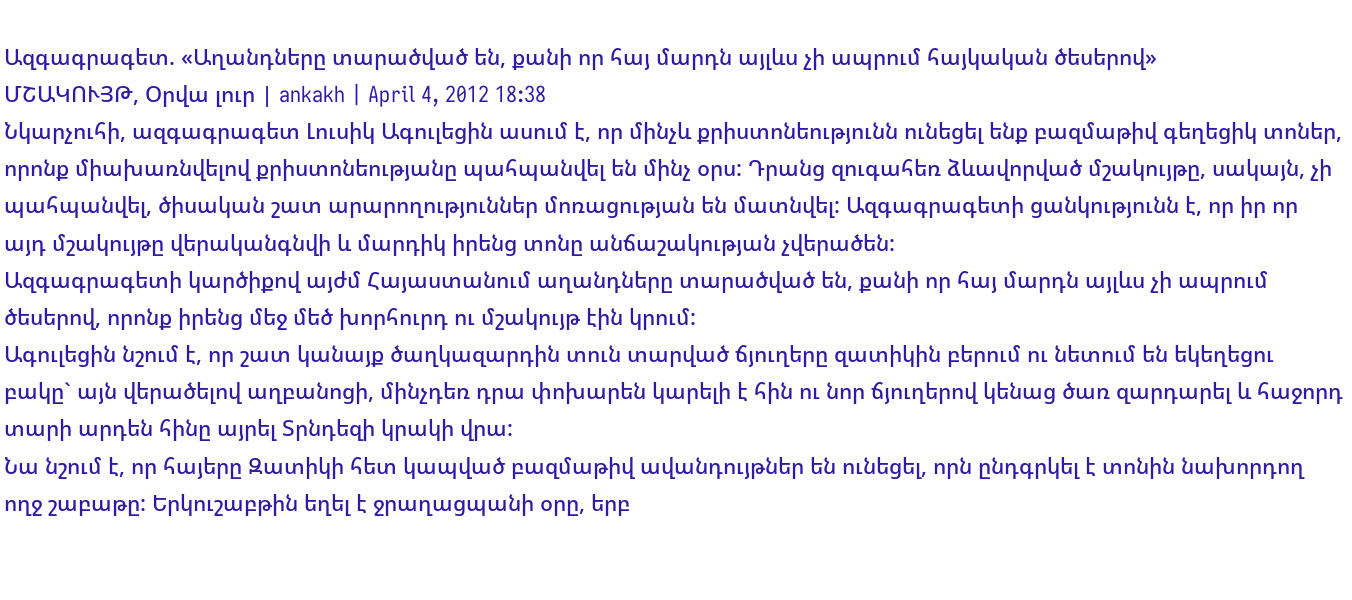Ազգագրագետ. «Աղանդները տարածված են, քանի որ հայ մարդն այլևս չի ապրում հայկական ծեսերով»
ՄՇԱԿՈՒՅԹ, Օրվա լուր | ankakh | April 4, 2012 18:38
Նկարչուհի, ազգագրագետ Լուսիկ Ագուլեցին ասում է, որ մինչև քրիստոնեությունն ունեցել ենք բազմաթիվ գեղեցիկ տոներ, որոնք միախառնվելով քրիստոնեությանը պահպանվել են մինչ օրս: Դրանց զուգահեռ ձևավորված մշակույթը, սակայն, չի պահպանվել, ծիսական շատ արարողություններ մոռացության են մատնվել: Ազգագրագետի ցանկությունն է, որ իր որ այդ մշակույթը վերականգնվի և մարդիկ իրենց տոնը անճաշակության չվերածեն:
Ազգագրագետի կարծիքով այժմ Հայաստանում աղանդները տարածված են, քանի որ հայ մարդն այլևս չի ապրում ծեսերով, որոնք իրենց մեջ մեծ խորհուրդ ու մշակույթ էին կրում:
Ագուլեցին նշում է, որ շատ կանայք ծաղկազարդին տուն տարված ճյուղերը զատիկին բերում ու նետում են եկեղեցու բակը` այն վերածելով աղբանոցի, մինչդեռ դրա փոխարեն կարելի է հին ու նոր ճյուղերով կենաց ծառ զարդարել և հաջորդ տարի արդեն հինը այրել Տրնդեզի կրակի վրա:
Նա նշում է, որ հայերը Զատիկի հետ կապված բազմաթիվ ավանդույթներ են ունեցել, որն ընդգրկել է տոնին նախորդող ողջ շաբաթը: Երկուշաբթին եղել է ջրաղացպանի օրը, երբ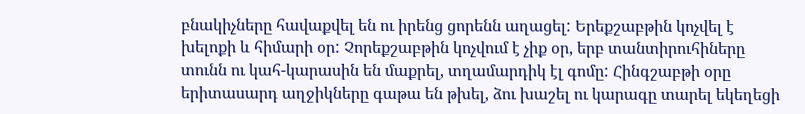բնակիչները հավաքվել են ու իրենց ցորենն աղացել: Երեքշաբթին կոչվել է խելոքի և հիմարի օր: Չորեքշաբթին կոչվում է չիք օր, երբ տանտիրուհիները տունն ու կահ-կարասին են մաքրել, տղամարդիկ էլ գոմը: Հինգշաբթի օրը երիտասարդ աղջիկները գաթա են թխել, ձու խաշել ու կարագը տարել եկեղեցի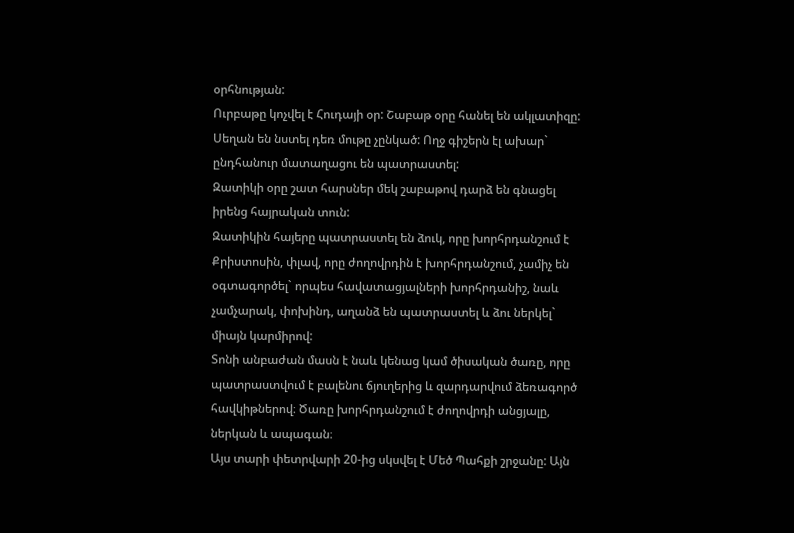օրհնության:
Ուրբաթը կոչվել է Հուդայի օր: Շաբաթ օրը հանել են ակլատիզը: Սեղան են նստել դեռ մութը չընկած: Ողջ գիշերն էլ ախար` ընդհանուր մատաղացու են պատրաստել:
Զատիկի օրը շատ հարսներ մեկ շաբաթով դարձ են գնացել իրենց հայրական տուն:
Զատիկին հայերը պատրաստել են ձուկ, որը խորհրդանշում է Քրիստոսին, փլավ, որը ժողովրդին է խորհրդանշում, չամիչ են օգտագործել` որպես հավատացյալների խորհրդանիշ, նաև չամչարակ, փոխինդ, աղանձ են պատրաստել և ձու ներկել` միայն կարմիրով:
Տոնի անբաժան մասն է նաև կենաց կամ ծիսական ծառը, որը պատրաստվում է բալենու ճյուղերից և զարդարվում ձեռագործ հավկիթներով։ Ծառը խորհրդանշում է ժողովրդի անցյալը, ներկան և ապագան։
Այս տարի փետրվարի 20-ից սկսվել է Մեծ Պահքի շրջանը: Այն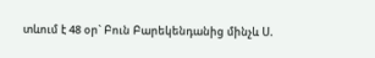տևում է 48 օր` Բուն Բարեկենդանից մինչև Ս.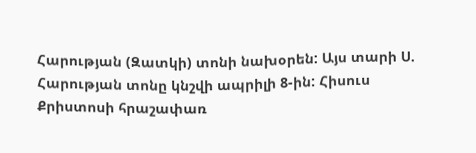Հարության (Զատկի) տոնի նախօրեն: Այս տարի Ս. Հարության տոնը կնշվի ապրիլի 8-ին: Հիսուս Քրիստոսի հրաշափառ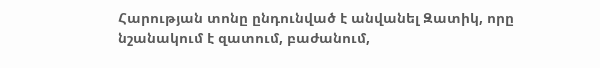Հարության տոնը ընդունված է անվանել Զատիկ, որը նշանակում է զատում, բաժանում,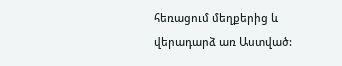հեռացում մեղքերից և վերադարձ առ Աստված: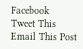Facebook
Tweet This
Email This Post